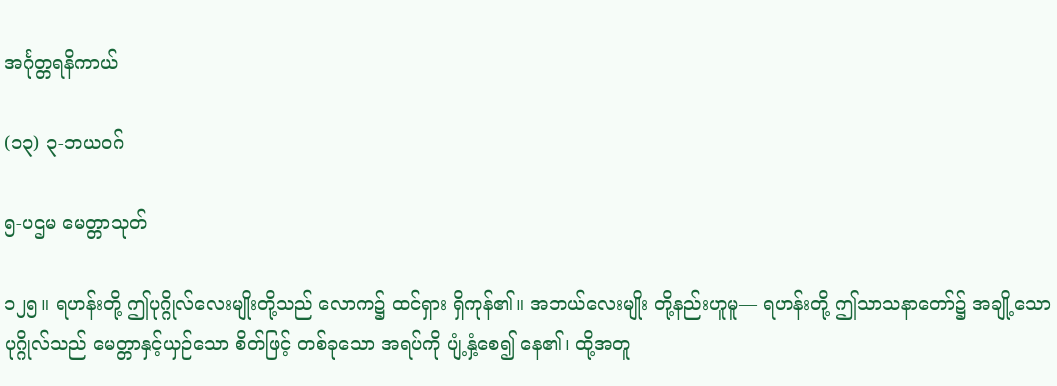အင်္ဂုတ္တရနိကာယ်

(၁၃) ၃-ဘယဝဂ်

၅-ပဌမ မေတ္တာသုတ်

၁၂၅။ ရဟန်းတို့ ဤပုဂ္ဂိုလ်လေးမျိုးတို့သည် လောက၌ ထင်ရှား ရှိကုန်၏။ အဘယ်လေးမျိုး တို့နည်းဟူမူ— ရဟန်းတို့ ဤသာသနာတော်၌ အချို့သော ပုဂ္ဂိုလ်သည် မေတ္တာနှင့်ယှဉ်သော စိတ်ဖြင့် တစ်ခုသော အရပ်ကို ပျံ့နှံ့စေ၍ နေ၏၊ ထို့အတူ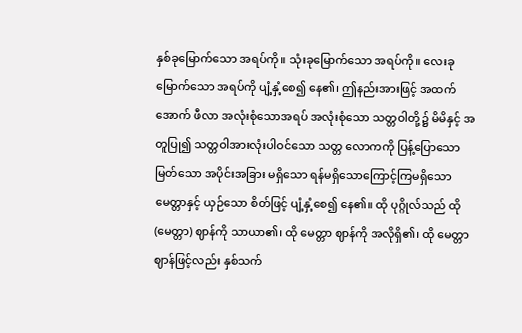နှစ်ခုမြောက်သော အရပ်ကို။ သုံးခုမြောက်သော အရပ်ကို။ လေးခုမြောက်သော အရပ်ကို ပျံ့နှံ့စေ၍ နေ၏၊ ဤနည်းအားဖြင့် အထက် အောက် ဖီလာ အလုံးစုံသောအရပ် အလုံးစုံသော သတ္တဝါတို့၌ မိမိနှင့် အတူပြု၍ သတ္တဝါအားလုံးပါဝင်သော သတ္တ လောကကို ပြန့်ပြောသော မြတ်သော အပိုင်းအခြား မရှိသော ရန်မရှိသောကြောင့်ကြမရှိသော မေတ္တာနှင့် ယှဉ်သော စိတ်ဖြင့် ပျံ့နှံ့စေ၍ နေ၏။ ထို ပုဂ္ဂိုလ်သည် ထို (မေတ္တာ) ဈာန်ကို သာယာ၏၊ ထို မေတ္တာ ဈာန်ကို အလိုရှိ၏၊ ထို မေတ္တာဈာန်ဖြင့်လည်း နှစ်သက်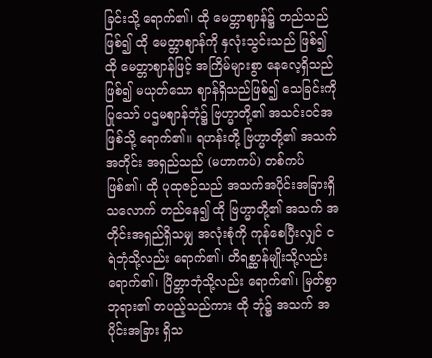ခြင်းသို့ ရောက်၏၊ ထို မေတ္တာဈာန်၌ တည်သည် ဖြစ်၍ ထို မေတ္တာဈာန်ကို နှလုံးသွင်းသည် ဖြစ်၍ ထို မေတ္တာဈာန်ဖြင့် အကြိမ်များစွာ နေလေ့ရှိသည်ဖြစ်၍ မယုတ်သော ဈာန်ရှိသည်ဖြစ်၍ သေခြင်းကို ပြုသော် ပဌမဈာန်ဘုံ၌ ဗြဟ္မာတို့၏ အသင်းဝင်အဖြစ်သို့ ရောက်၏။ ရဟန်းတို့ ဗြဟ္မာတို့၏ အသက်အတိုင်း အရှည်သည် (မဟာကပ်) တစ်ကပ် ဖြစ်၏၊ ထို ပုထုဇဉ်သည် အသက်အပိုင်းအခြားရှိသလောက် တည်နေ၍ ထို ဗြဟ္မာတို့၏ အသက် အတိုင်းအရှည်ရှိသမျှ အလုံးစုံကို ကုန်စေပြီးလျှင် ငရဲဘုံသို့လည်း ရောက်၏၊ တိရစ္ဆာန်မျိုးသို့လည်း ရောက်၏၊ ပြိတ္တာဘုံသို့လည်း ရောက်၏၊ မြတ်စွာဘုရား၏ တပည့်သည်ကား ထို ဘုံ၌ အသက် အပိုင်းအခြား ရှိသ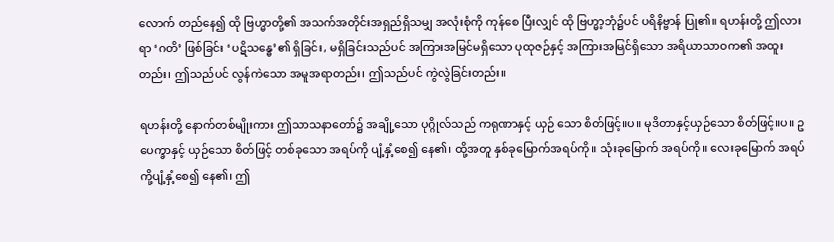လောက် တည်နေ၍ ထို ဗြဟ္မာတို့၏ အသက်အတိုင်းအရှည်ရှိသမျှ အလုံးစုံကို ကုန်စေ ပြီးလျှင် ထို ဗြဟ္မာ့ဘုံ၌ပင် ပရိနိဗ္ဗာန် ပြု၏။ ရဟန်းတို့ ဤလားရာ ‘ဂတိ’ ဖြစ်ခြင်း ‘ပဋိသန္ဓေ’၏ ရှိခြင်း, မရှိခြင်းသည်ပင် အကြားအမြင်မရှိသော ပုထုဇဉ်နှင့် အကြားအမြင်ရှိသော အရိယာသာဝက၏ အထူးတည်း၊ ဤသည်ပင် လွန်ကဲသော အမူအရာတည်း၊ ဤသည်ပင် ကွဲလွဲခြင်းတည်း။

ရဟန်းတို့ နောက်တစ်မျိုးကား ဤသာသနာတော်၌ အချို့သော ပုဂ္ဂိုလ်သည် ကရုဏာနှင့် ယှဉ် သော စိတ်ဖြင့်။ပ။ မုဒိတာနှင့်ယှဉ်သော စိတ်ဖြင့်။ပ။ ဥပေက္ခာနှင့် ယှဉ်သော စိတ်ဖြင့် တစ်ခုသော အရပ်ကို ပျံ့နှံ့စေ၍ နေ၏၊ ထို့အတူ နှစ်ခုမြောက်အရပ်ကို။ သုံးခုမြောက် အရပ်ကို။ လေးခုမြောက် အရပ်ကို့ပျံ့နှံ့စေ၍ နေ၏၊ ဤ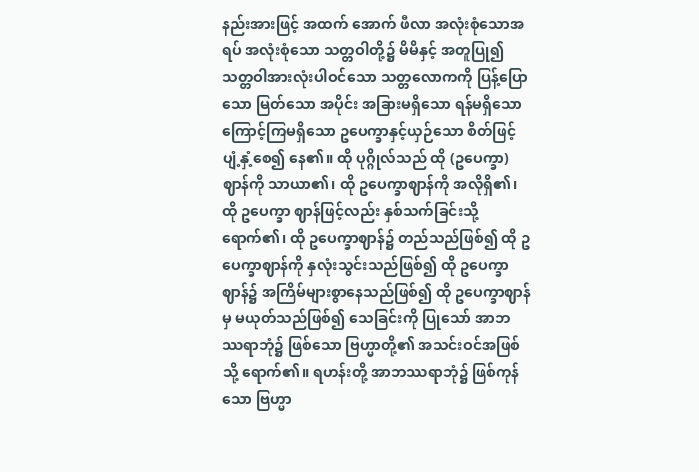နည်းအားဖြင့် အထက် အောက် ဖီလာ အလုံးစုံသောအရပ် အလုံးစုံသော သတ္တဝါတို့၌ မိမိနှင့် အတူပြု၍ သတ္တဝါအားလုံးပါဝင်သော သတ္တလောကကို ပြန့်ပြောသော မြတ်သော အပိုင်း အခြားမရှိသော ရန်မရှိသောကြောင့်ကြမရှိသော ဥပေက္ခာနှင့်ယှဉ်သော စိတ်ဖြင့် ပျံ့နှံ့စေ၍ နေ၏။ ထို ပုဂ္ဂိုလ်သည် ထို (ဥပေက္ခာ) ဈာန်ကို သာယာ၏၊ ထို ဥပေက္ခာဈာန်ကို အလိုရှိ၏၊ ထို ဥပေက္ခာ ဈာန်ဖြင့်လည်း နှစ်သက်ခြင်းသို့ ရောက်၏၊ ထို ဥပေက္ခာဈာန်၌ တည်သည်ဖြစ်၍ ထို ဥပေက္ခာဈာန်ကို နှလုံးသွင်းသည်ဖြစ်၍ ထို ဥပေက္ခာဈာန်၌ အကြိမ်များစွာနေသည်ဖြစ်၍ ထို ဥပေက္ခာဈာန်မှ မယုတ်သည်ဖြစ်၍ သေခြင်းကို ပြုသော် အာဘဿရာဘုံ၌ ဖြစ်သော ဗြဟ္မာတို့၏ အသင်းဝင်အဖြစ်သို့ ရောက်၏။ ရဟန်းတို့ အာဘဿရာဘုံ၌ ဖြစ်ကုန်သော ဗြဟ္မာ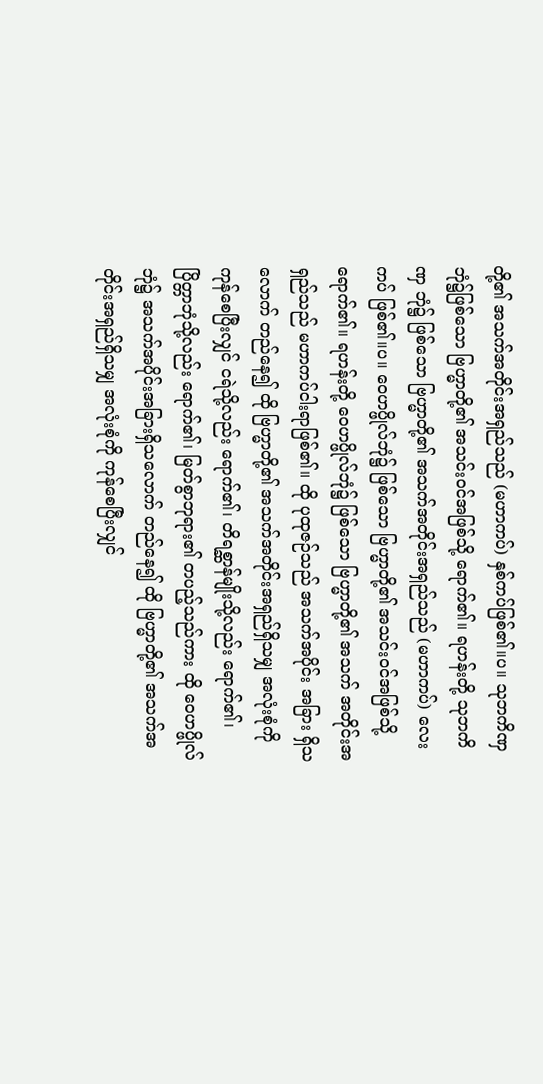တို့၏ အသက်အတိုင်းအရှည်သည် (မဟာကပ်) နှစ်ကပ်ဖြစ်၏။ပ။ သုဘကိဏှဘုံ၌ဖြစ်သော ဗြဟ္မာတို့၏ အသင်းဝင်အဖြစ်သို့ ရောက်၏။ ရဟန်းတို့ သုဘကိဏှ ဘုံ၌ ဖြစ်သော ဗြဟ္မာတို့၏ အသက်အတိုင်းအရှည်သည် (မဟာကပ်) လေးကပ် ဖြစ်၏။ပ။ ဝေဟပ္ဖိုလ်ဘုံ၌ ဖြစ်သော ဗြဟ္မာတို့၏ အသင်းဝင်အဖြစ်သို့ ရောက်၏။ ရဟန်းတို့ ဝေဟပ္ဖိုလ်ဘုံ၌ ဖြစ်သော ဗြဟ္မာတို့၏ အသက် အတိုင်းအရှည်သည် မဟာကပ်ငါးရာဖြစ်၏။ ထို ပုထုဇဉ်သည် အသက်အပိုင်း အခြား ရှိသလောက် တည်နေ၍ ထို ဗြဟ္မာတို့၏ အသက်အတိုင်းအရှည်ရှိသမျှ အလုံးစုံကို ကုန်စေပြီးလျှင် ငရဲသို့လည်း ရောက်၏၊ တိရစ္ဆာန်မျိုးသို့လည်း ရောက်၏၊ ပြိတ္တာဘုံသို့လည်း ရောက်၏၊ မြတ်စွာဘုရား၏ တပည့်သည်ကား ထို ဝေဟပ္ဖိုလ်ဘုံ၌ အသက်အပိုင်းအခြားရှိသလောက် တည်နေ၍ ထို ဗြဟ္မာတို့၏ အသက်အတိုင်းအရှည်ရှိသမျှ အလုံးစုံကို ကုန်စေပြီးလျှင်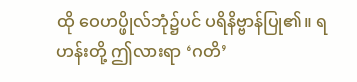ထို ဝေဟပ္ဖိုလ်ဘုံ၌ပင် ပရိနိဗ္ဗာန်ပြု၏။ ရဟန်းတို့ ဤလားရာ ‘ဂတိ’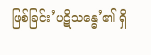ဖြစ်ခြင်း’ပဋိသန္ဓေ’၏ ရှိ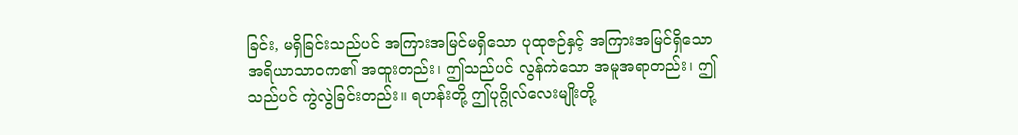ခြင်း, မရှိခြင်းသည်ပင် အကြားအမြင်မရှိသော ပုထုဇဉ်နှင့် အကြားအမြင်ရှိသော အရိယာသာဝက၏ အထူးတည်း၊ ဤသည်ပင် လွန်ကဲသော အမူအရာတည်း၊ ဤသည်ပင် ကွဲလွဲခြင်းတည်း။ ရဟန်းတို့ ဤပုဂ္ဂိုလ်လေးမျိုးတို့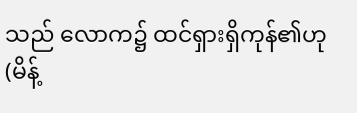သည် လောက၌ ထင်ရှားရှိကုန်၏ဟု (မိန့်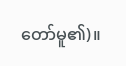တော်မူ၏)။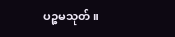ပဉ္စမသုတ်။